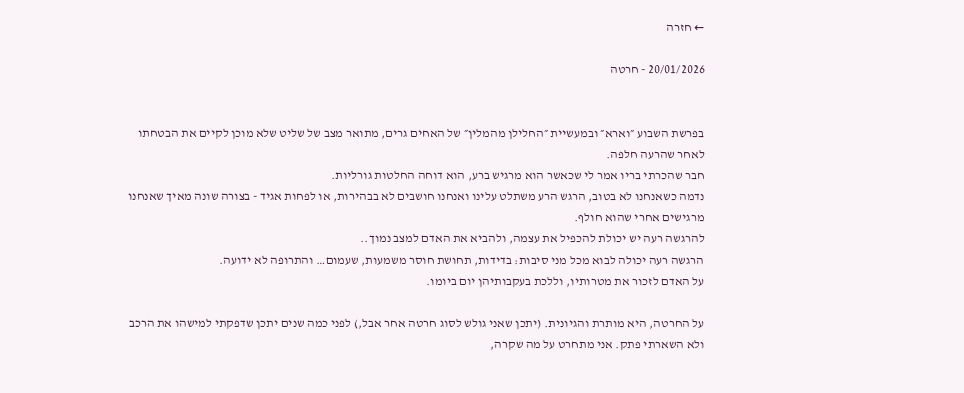← חזרה

20/01/2026 - חרטה


בפרשת השבוע ״וארא״ ובמעשיית ״החלילן מהמלין״ של האחים גרים, מתואר מצב של שליט שלא מוכן לקיים את הבטחתו לאחר שהרעה חלפה.
חבר שהכרתי בריו אמר לי שכאשר הוא מרגיש ברע, הוא דוחה החלטות גורליות.
נדמה כשאנחנו לא בטוב, הרגש הרע משתלט עלינו ואנחנו חושבים לא בבהירות, או לפחות אגיד - בצורה שונה מאיך שאנחנו מרגישים אחרי שהוא חולף.
להרגשה רעה יש יכולת להכפיל את עצמה, ולהביא את האדם למצב נמוך..
הרגשה רעה יכולה לבוא מכל מני סיבות: בדידות, תחושת חוסר משמעות, שעמום… והתרופה לא ידועה.
על האדם לזכור את מטרותיו, וללכת בעקבותיהן יום ביומו.

על החרטה, היא מותרת והגיונית. (יתכן שאני גולש לסוג חרטה אחר אבל,) לפני כמה שנים יתכן שדפקתי למישהו את הרכב ולא השארתי פתק. אני מתחרט על מה שקרה,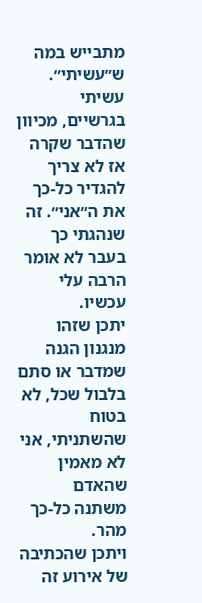מתבייש במה ש״עשיתי״. עשיתי בגרשיים, מכיוון שהדבר שקרה אז לא צריך להגדיר כל-כך את ה״אני״. זה שנהגתי כך בעבר לא אומר הרבה עלי עכשיו.
יתכן שזהו מנגנון הגנה שמדבר או סתם בלבול שכל, לא בטוח שהשתניתי, אני לא מאמין שהאדם משתנה כל-כך מהר.
ויתכן שהכתיבה של אירוע זה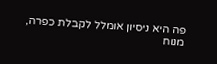פה היא ניסיון אומלל לקבלת כפרה, מנוח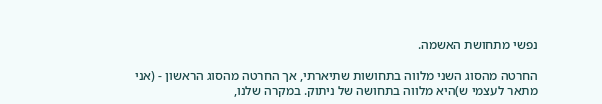נפשי מתחושת האשמה.

החרטה מהסוג השני מלווה בתחושות שתיארתי, אך החרטה מהסוג הראשון - (אני מתאר לעצמי ש)היא מלווה בתחושה של ניתוק. במקרה שלנו,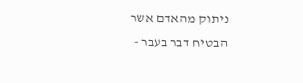ניתוק מהאדם אשר הבטיח דבר בעבר -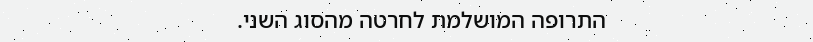התרופה המושלמת לחרטה מהסוג השני.